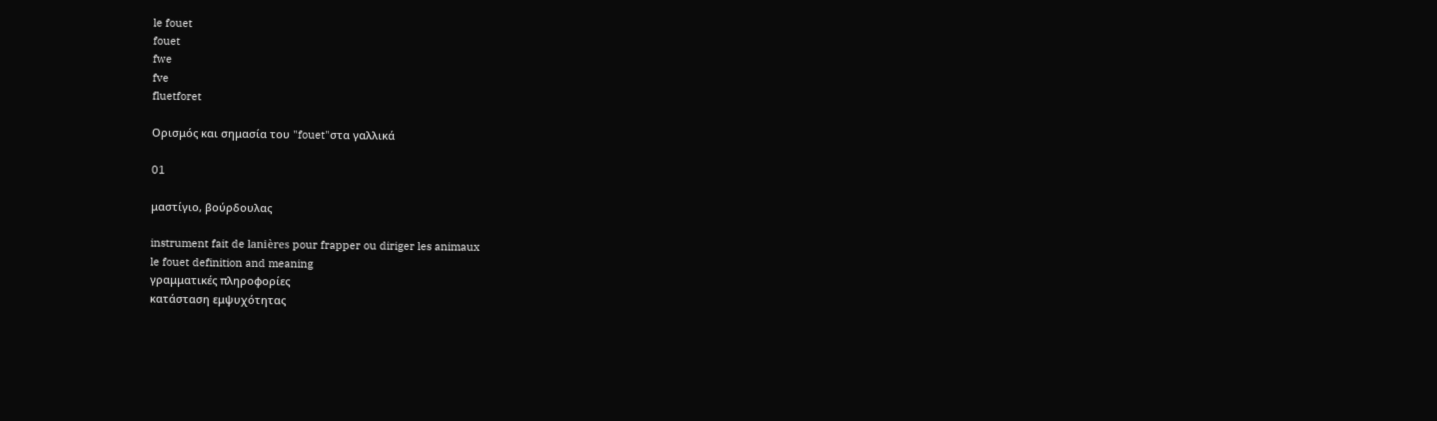le fouet
fouet
fwe
fve
fluetforet

Ορισμός και σημασία του "fouet"στα γαλλικά

01

μαστίγιο, βούρδουλας

instrument fait de lanières pour frapper ou diriger les animaux
le fouet definition and meaning
γραμματικές πληροφορίες
κατάσταση εμψυχότητας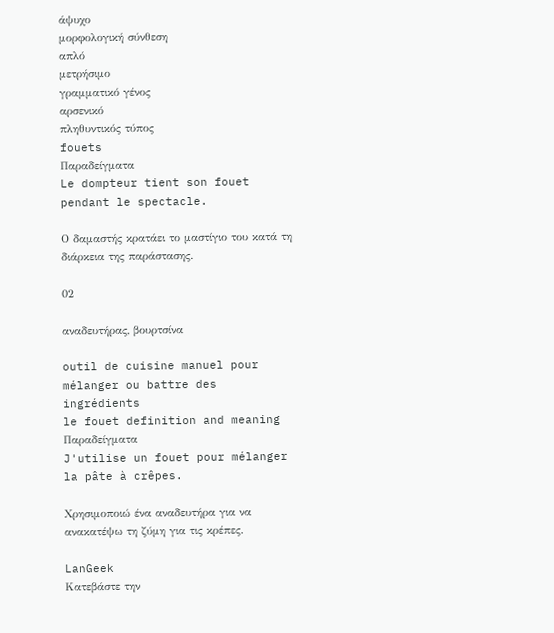άψυχο
μορφολογική σύνθεση
απλό
μετρήσιμο
γραμματικό γένος
αρσενικό
πληθυντικός τύπος
fouets
Παραδείγματα
Le dompteur tient son fouet pendant le spectacle.

Ο δαμαστής κρατάει το μαστίγιο του κατά τη διάρκεια της παράστασης.

02

αναδευτήρας, βουρτσίνα

outil de cuisine manuel pour mélanger ou battre des ingrédients
le fouet definition and meaning
Παραδείγματα
J'utilise un fouet pour mélanger la pâte à crêpes.

Χρησιμοποιώ ένα αναδευτήρα για να ανακατέψω τη ζύμη για τις κρέπες.

LanGeek
Κατεβάστε την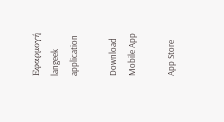Εφαρμογή
langeek application

Download Mobile App

App Store